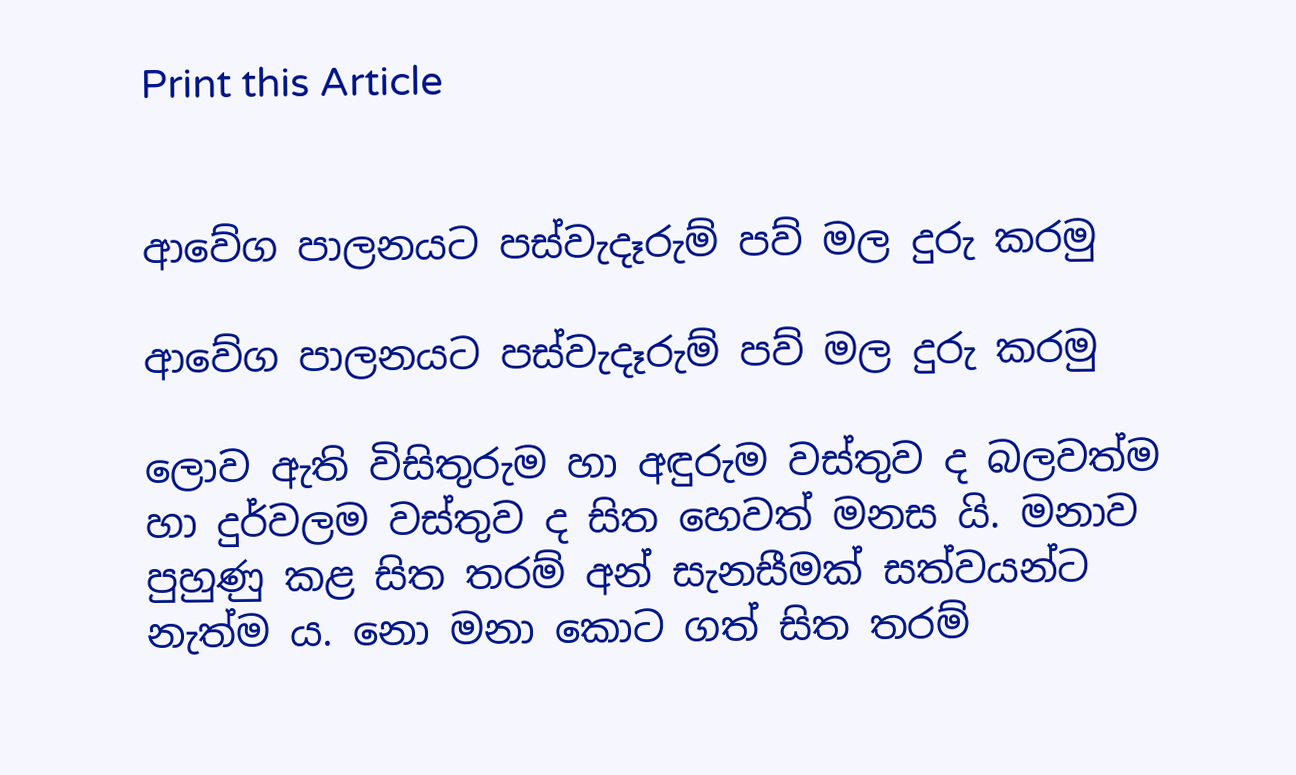Print this Article


ආවේග පාලනයට පස්වැදෑරුම් පව් මල දුරු කරමු

ආවේග පාලනයට පස්වැදෑරුම් පව් මල දුරු කරමු

ලොව ඇති විසිතුරුම හා අඳුරුම වස්තුව ද බලවත්ම හා දුර්වලම වස්තුව ද සිත හෙවත් මනස යි. මනාව පුහුණු කළ සිත තරම් අන් සැනසීමක් සත්වයන්ට නැත්ම ය. නො මනා කොට ගත් සිත තරම්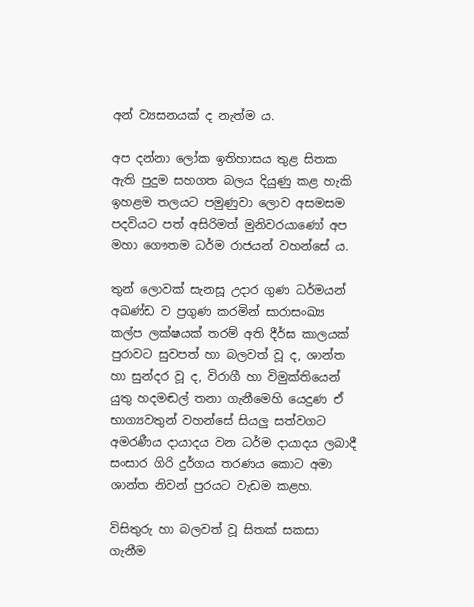අන් ව්‍යසනයක් ද නැත්ම ය.

අප දන්නා ලෝක ඉතිහාසය තුළ සිතක ඇති පුදුම සහගත බලය දියුණු කළ හැකි ඉහළම තලයට පමුණුවා ලොව අසමසම පදවියට පත් අසිරිමත් මුනිවරයාණෝ අප මහා ගෞතම ධර්ම රාජයන් වහන්සේ ය.

තුන් ලොවක් සැනසූ උදාර ගුණ ධර්මයන් අඛණ්ඩ ව ප්‍රගුණ කරමින් සාරාසංඛ්‍ය කල්ප ලක්ෂයක් තරම් අති දීර්ඝ කාලයක් පුරාවට සුවපත් හා බලවත් වූ ද, ශාන්ත හා සුන්දර වූ ද, විරාගී හා විමුක්තියෙන් යුතු හදමඬල් තනා ගැනීමෙහි යෙදුණ ඒ භාග්‍යවතුන් වහන්සේ සියලු සත්වගට අමරණීය දායාදය වන ධර්ම දායාදය ලබාදී සංසාර ගිරි දුර්ගය තරණය කොට අමා ශාන්ත නිවන් පුරයට වැඩම කළහ.

විසිතුරු හා බලවත් වූ සිතක් සකසා ගැනීම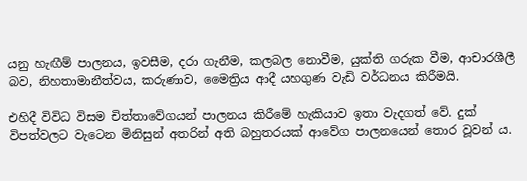යනු හැඟීම් පාලනය, ඉවසීම, දරා ගැනීම, කලබල නොවීම, යුක්ති ගරුක වීම, ආචාරශීලී බව, නිහතාමානීත්වය, කරුණාව, මෛත්‍රිය ආදී යහගුණ වැඩි වර්ධනය කිරීමයි.

එහිදී විවිධ විසම චිත්තාවේගයන් පාලනය කිරීමේ හැකියාව ඉතා වැදගත් වේ. දුක් විපත්වලට වැටෙන මිනිසුන් අතරින් අති බහුතරයක් ආවේග පාලනයෙන් තොර වූවන් ය.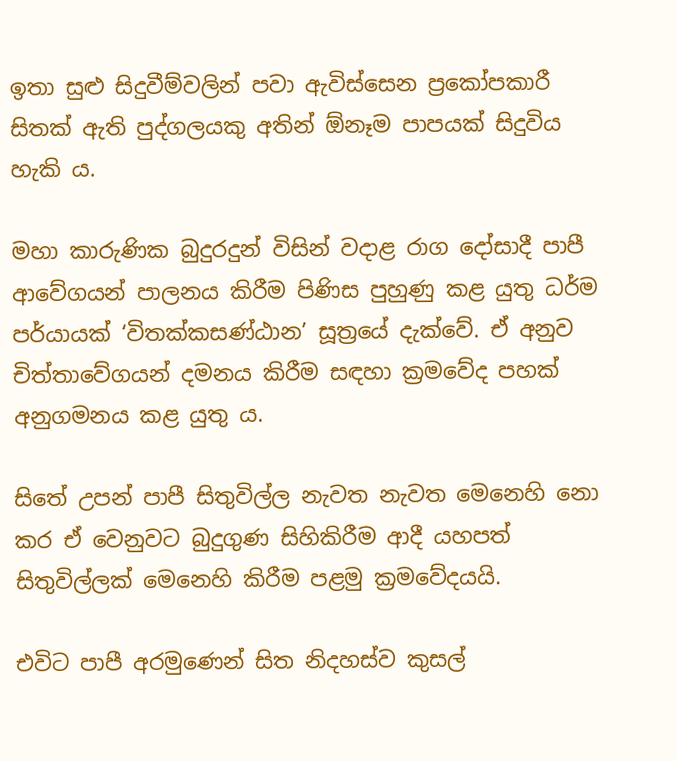ඉතා සුළු සිදුවීම්වලින් පවා ඇවිස්සෙන ප්‍රකෝපකාරී සිතක් ඇති පුද්ගලයකු අතින් ඕනෑම පාපයක් සිදුවිය හැකි ය.

මහා කාරුණික බුදුරදුන් විසින් වදාළ රාග දෝසාදී පාපී ආවේගයන් පාලනය කිරීම පිණිස පුහුණු කළ යුතු ධර්ම පර්යායක් ‘විතක්කසණ්ඨාන’ සූත්‍රයේ දැක්වේ. ඒ අනුව චිත්තාවේගයන් දමනය කිරීම සඳහා ක්‍රමවේද පහක් අනුගමනය කළ යුතු ය.

සිතේ උපන් පාපී සිතුවිල්ල නැවත නැවත මෙනෙහි නො කර ඒ වෙනුවට බුදුගුණ සිහිකිරීම ආදී යහපත් සිතුවිල්ලක් මෙනෙහි කිරීම පළමු ක්‍රමවේදයයි.

එවිට පාපී අරමුණෙන් සිත නිදහස්ව කුසල්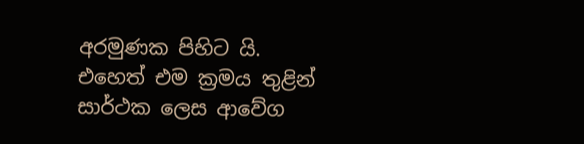අරමුණක පිහිට යි. එහෙත් එම ක්‍රමය තුළින් සාර්ථක ලෙස ආවේග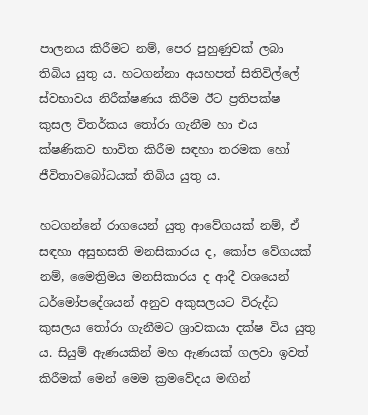පාලනය කිරීමට නම්, පෙර පුහුණුවක් ලබා තිබිය යුතු ය. හටගන්නා අයහපත් සිතිවිල්ලේ ස්වභාවය නිරීක්ෂණය කිරීම ඊට ප්‍රතිපක්ෂ කුසල විතර්කය තෝරා ගැනීම හා එය ක්ෂණිකව භාවිත කිරීම සඳහා තරමක හෝ ජීවිතාවබෝධයක් තිබිය යුතු ය.

හටගන්නේ රාගයෙන් යුතු ආවේගයක් නම්, ඒ සඳහා අසුභසති මනසිකාරය ද, කෝප වේගයක් නම්, මෛත්‍රිමය මනසිකාරය ද ආදී වශයෙන් ධර්මෝපදේශයන් අනුව අකුසලයට විරුද්ධ කුසලය තෝරා ගැනීමට ශ්‍රාවකයා දක්ෂ විය යුතු ය. සියුම් ඇණයකින් මහ ඇණයක් ගලවා ඉවත් කිරීමක් මෙන් මෙම ක්‍රමවේදය මඟින්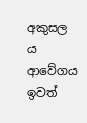අකුසල ය ආවේගය ඉවත්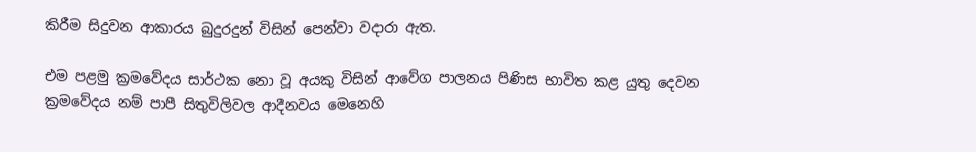කිරීම සිදුවන ආකාරය බුදුරදුන් විසින් පෙන්වා වදාරා ඇත.

එම පළමු ක්‍රමවේදය සාර්ථක නො වූ අයකු විසින් ආවේග පාලනය පිණිස භාවිත කළ යුතු දෙවන ක්‍රමවේදය නම් පාපී සිතුවිලිවල ආදීනවය මෙනෙහි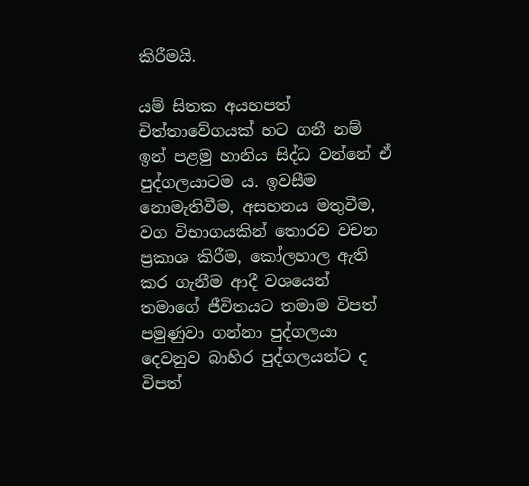කිරීමයි.

යම් සිතක අයහපත් චිත්තාවේගයක් හට ගනී නම් ඉන් පළමු හානිය සිද්ධ වන්නේ ඒ පුද්ගලයාටම ය. ඉවසීම නොමැතිවීම, අසහනය මතුවීම, වග විභාගයකින් තොරව වචන ප්‍රකාශ කිරීම, කෝලහාල ඇති කර ගැනීම ආදී වශයෙන් තමාගේ ජීවිතයට තමාම විපත් පමුණුවා ගන්නා පුද්ගලයා දෙවනුව බාහිර පුද්ගලයන්ට ද විපත්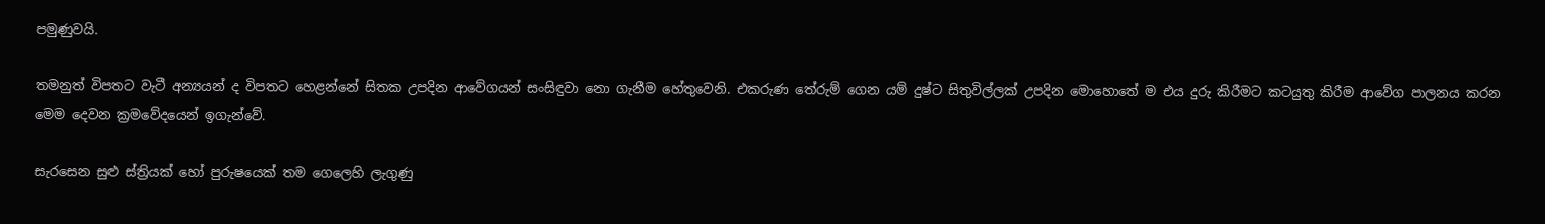පමුණුවයි.

තමනුත් විපතට වැටී අන්‍යයන් ද විපතට හෙළන්නේ සිතක උපදින ආවේගයන් සංසිඳුවා නො ගැනීම හේතුවෙනි. එකරුණ තේරුම් ගෙන යම් දුෂ්ට සිතුවිල්ලක් උපදින මොහොතේ ම එය දුරු කිරීමට කටයුතු කිරීම ආවේග පාලනය කරන මෙම දෙවන ක්‍රමවේදයෙන් ඉගැන්වේ.

සැරසෙන සුළු ස්ත්‍රියක් හෝ පුරුෂයෙක් තම ගෙලෙහි ලැගුණු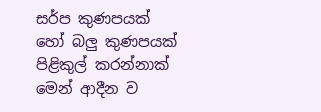සර්ප කුණපයක් හෝ බලු කුණපයක් පිළිකුල් කරන්නාක් මෙන් ආදීන ව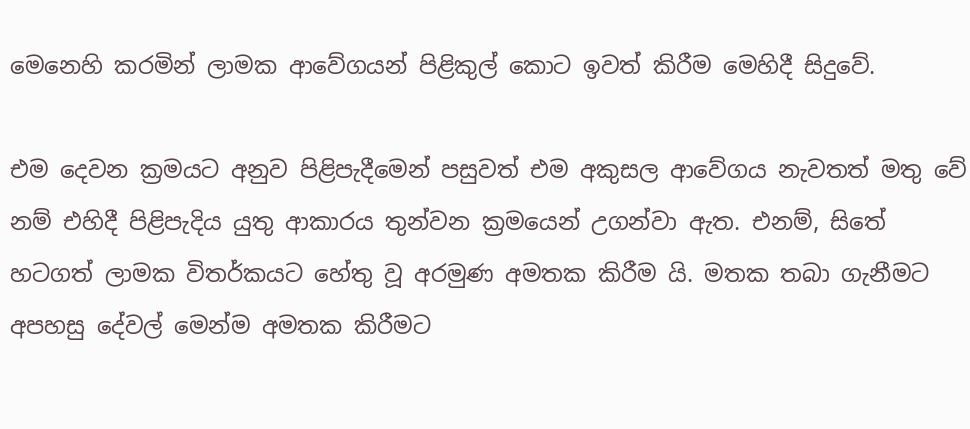මෙනෙහි කරමින් ලාමක ආවේගයන් පිළිකුල් කොට ඉවත් කිරීම මෙහිදී සිදුවේ.

එම දෙවන ක්‍රමයට අනුව පිළිපැදීමෙන් පසුවත් එම අකුසල ආවේගය නැවතත් මතු වේ නම් එහිදී පිළිපැදිය යුතු ආකාරය තුන්වන ක්‍රමයෙන් උගන්වා ඇත. එනම්, සිතේ හටගත් ලාමක විතර්කයට හේතු වූ අරමුණ අමතක කිරීම යි. මතක තබා ගැනීමට අපහසු දේවල් මෙන්ම අමතක කිරීමට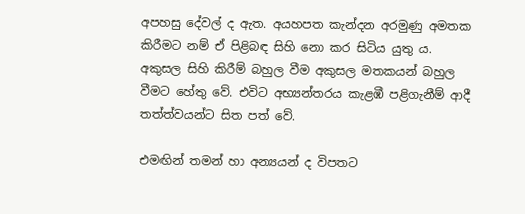අපහසු දේවල් ද ඇත. අයහපත කැන්දන අරමුණු අමතක කිරීමට නම් ඒ පිළිබඳ සිහි නො කර සිටිය යුතු ය. අකුසල සිහි කිරීම් බහුල වීම අකුසල මතකයන් බහුල වීමට හේතු වේ. එවිට අභ්‍යන්තරය කැළඹී පළිගැනීම් ආදී තත්ත්වයන්ට සිත පත් වේ.

එමඟින් තමන් හා අන්‍යයන් ද විපතට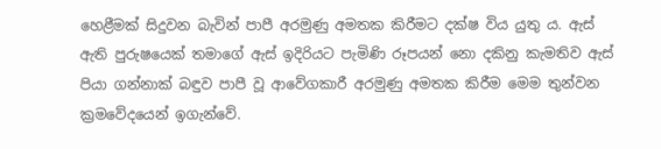හෙළීමක් සිදුවන බැවින් පාපී අරමුණු අමතක කිරීමට දක්ෂ විය යුතු ය. ඇස් ඇති පුරුෂයෙක් තමාගේ ඇස් ඉදිරියට පැමිණි රූපයන් නො දකිනු කැමතිව ඇස් පියා ගන්නාක් බඳුව පාපී වූ ආවේගකාරී අරමුණු අමතක කිරීම මෙම තුන්වන ක්‍රමවේදයෙන් ඉගැන්වේ.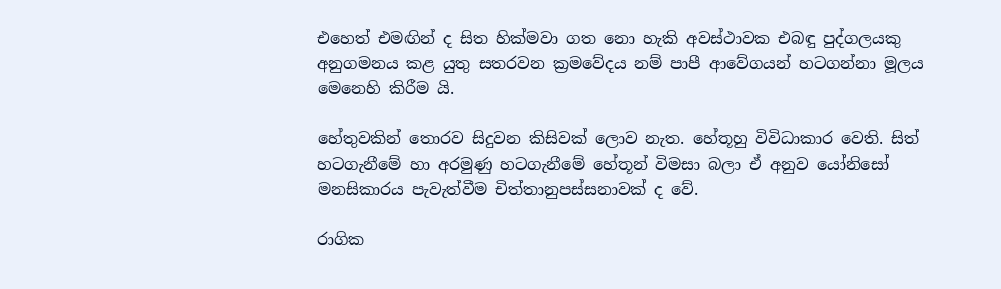එහෙත් එමඟින් ද සිත හික්මවා ගත නො හැකි අවස්ථාවක එබඳු පුද්ගලයකු අනුගමනය කළ යුතු සතරවන ක්‍රමවේදය නම් පාපී ආවේගයන් හටගන්නා මූලය මෙනෙහි කිරීම යි.

හේතුවකින් තොරව සිදුවන කිසිවක් ලොව නැත. හේතූහු විවිධාකාර වෙති. සිත් හටගැනීමේ හා අරමුණු හටගැනීමේ හේතූන් විමසා බලා ඒ අනුව යෝනිසෝ මනසිකාරය පැවැත්වීම චිත්තානුපස්සනාවක් ද වේ.

රාගික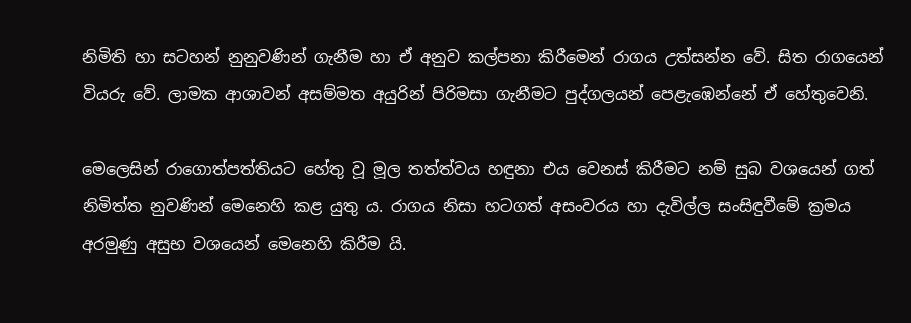නිමිති හා සටහන් නුනුවණින් ගැනීම හා ඒ අනුව කල්පනා කිරීමෙන් රාගය උත්සන්න වේ. සිත රාගයෙන් වියරු වේ. ලාමක ආශාවන් අසම්මත අයුරින් පිරිමසා ගැනීමට පුද්ගලයන් පෙළැඹෙන්නේ ඒ හේතුවෙනි.

මෙලෙසින් රාගොත්පත්තියට හේතු වූ මූල තත්ත්වය හඳුනා එය වෙනස් කිරීමට නම් සුබ වශයෙන් ගත් නිමිත්ත නුවණින් මෙනෙහි කළ යුතු ය. රාගය නිසා හටගත් අසංවරය හා දැවිල්ල සංසිඳුවීමේ ක්‍රමය අරමුණු අසුභ වශයෙන් මෙනෙහි කිරීම යි.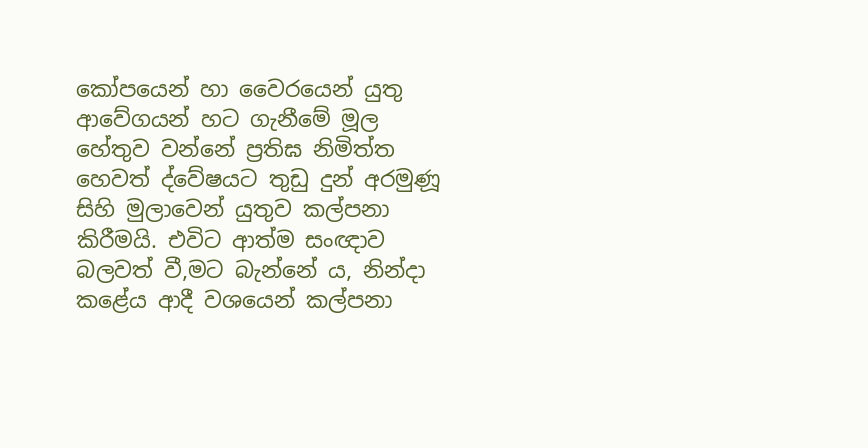කෝපයෙන් හා වෛරයෙන් යුතු ආවේගයන් හට ගැනීමේ මූල හේතුව වන්නේ ප්‍රතිඝ නිමිත්ත හෙවත් ද්වේෂයට තුඩු දුන් අරමුණූ සිහි මුලාවෙන් යුතුව කල්පනා කිරීමයි. එවිට ආත්ම සංඥාව බලවත් වී,මට බැන්නේ ය, නින්දා කළේය ආදී වශයෙන් කල්පනා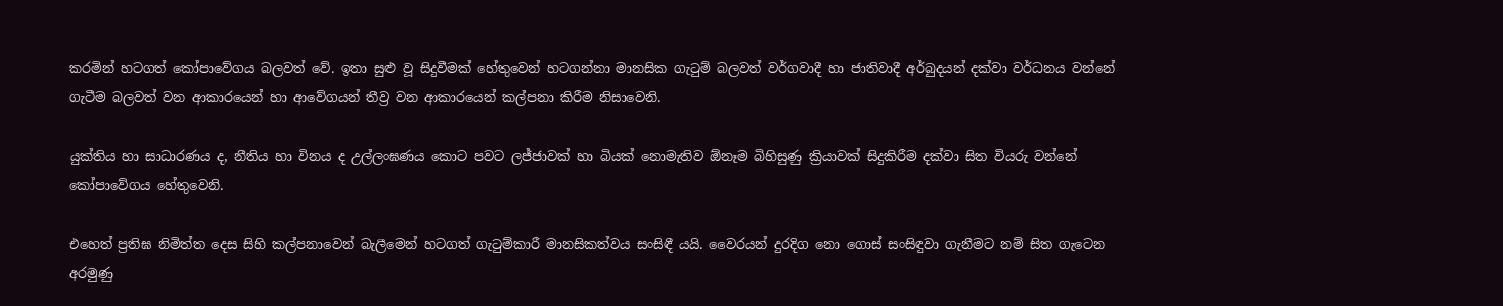කරමින් හටගත් කෝපාවේගය බලවත් වේ. ඉතා සුළු වූ සිදුවීමක් හේතුවෙන් හටගන්නා මානසික ගැටුම් බලවත් වර්ගවාදී හා ජාතිවාදී අර්බුදයන් දක්වා වර්ධනය වන්නේ ගැටීම බලවත් වන ආකාරයෙන් හා ආවේගයන් තීව්‍ර වන ආකාරයෙන් කල්පනා කිරීම නිසාවෙනි.

යුක්තිය හා සාධාරණය ද, නීතිය හා විනය ද උල්ලංඝණය කොට පවට ලජ්ජාවක් හා බියක් නොමැතිව ඕනෑම බිහිසුණු ක්‍රියාවක් සිදුකිරීම දක්වා සිත වියරු වන්නේ කෝපාවේගය හේතුවෙනි.

එහෙත් ප්‍රතිඝ නිමිත්ත දෙස සිහි කල්පනාවෙන් බැලීමෙන් හටගත් ගැටුම්කාරී මානසිකත්වය සංසිඳී යයි. වෛරයන් දුරදිග නො ගොස් සංසිඳුවා ගැනීමට නම් සිත ගැටෙන අරමුණු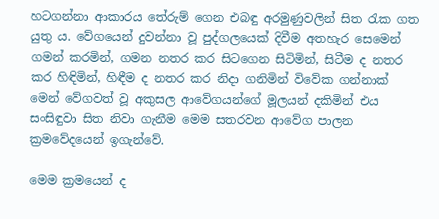හටගන්නා ආකාරය තේරුම් ගෙන එබඳු අරමුණුවලින් සිත රැක ගත යුතු ය. වේගයෙන් දුවන්නා වූ පුද්ගලයෙක් දිවීම අතහැර සෙමෙන් ගමන් කරමින්, ගමන නතර කර සිටගෙන සිටිමින්, සිටීම ද නතර කර හිඳිමින්, හිඳීම ද නතර කර නිදා ගනිමින් විවේක ගන්නාක් මෙන් වේගවත් වූ අකුසල ආවේගයන්ගේ මූලයන් දකිමින් එය සංසිඳුවා සිත නිවා ගැනීම මෙම සතරවන ආවේග පාලන ක්‍රමවේදයෙන් ඉගැන්වේ.

මෙම ක්‍රමයෙන් ද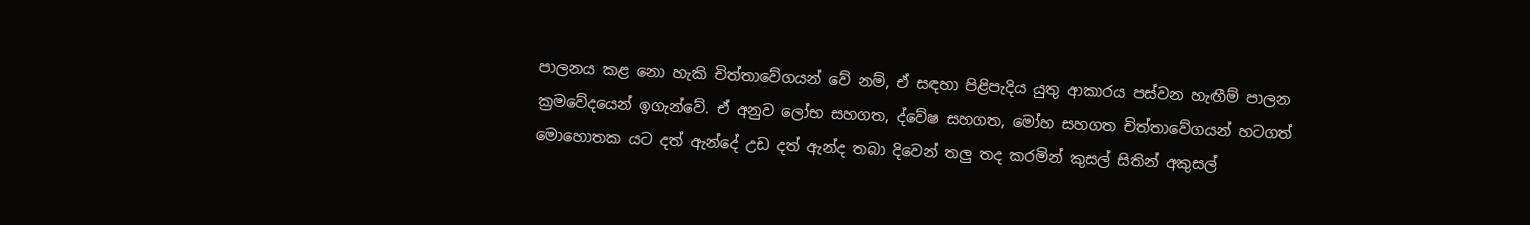පාලනය කළ නො හැකි චිත්තාවේගයන් වේ නම්, ඒ සඳහා පිළිපැදිය යුතු ආකාරය පස්වන හැඟීම් පාලන ක්‍රමවේදයෙන් ඉගැන්වේ. ඒ අනුව ලෝභ සහගත, ද්වේෂ සහගත, මෝහ සහගත චිත්තාවේගයන් හටගත් මොහොතක යට දත් ඇන්දේ උඩ දත් ඇන්ද තබා දිවෙන් තලු තද කරමින් කුසල් සිතින් අකුසල්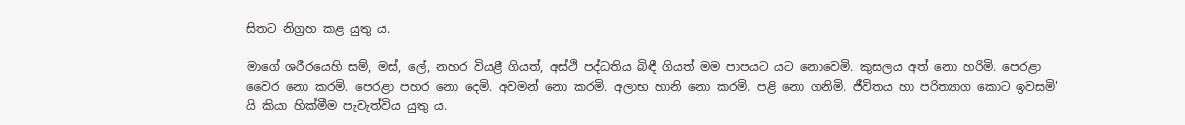සිතට නිග්‍රහ කළ යුතු ය.

මාගේ ශරීරයෙහි සම්, මස්, ලේ, නහර වියළී ගියත්, අස්ථි පද්ධතිය බිඳී ගියත් මම පාපයට යට නොවෙමි. කුසලය අත් නො හරිමි. පෙරළා වෛර නො කරමි. පෙරළා පහර නො දෙමි. අවමන් නො කරමි. අලාභ හානි නො කරමි. පළි නො ගනිමි. ජීවිතය හා පරිත්‍යාග කොට ඉවසමි' යි කියා හික්මීම පැවැත්විය යුතු ය.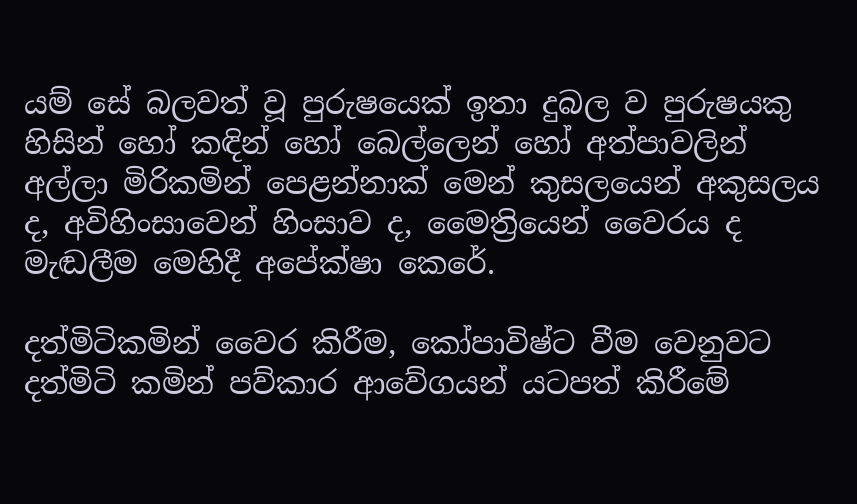යම් සේ බලවත් වූ පුරුෂයෙක් ඉතා දුබල ව පුරුෂයකු හිසින් හෝ කඳින් හෝ බෙල්ලෙන් හෝ අත්පාවලින් අල්ලා මිරිකමින් පෙළන්නාක් මෙන් කුසලයෙන් අකුසලය ද, අවිහිංසාවෙන් හිංසාව ද, මෛත්‍රියෙන් වෛරය ද මැඬලීම මෙහිදී අපේක්ෂා කෙරේ.

දත්මිටිකමින් වෛර කිරීම, කෝපාවිෂ්ට වීම වෙනුවට දත්මිටි කමින් පව්කාර ආවේගයන් යටපත් කිරීමේ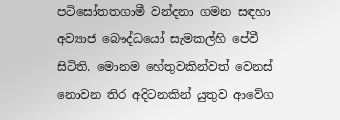පටිසෝතතගාමී වන්දනා ගමන සඳහා අව්‍යාජ බෞද්ධයෝ සැමකල්හි පේවී සිටිති. මොනම හේතුවකින්වත් වෙනස් නොවන තිර අදිටනකින් යුතුව ආවේග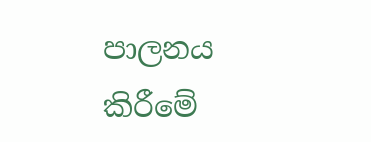පාලනය කිරීමේ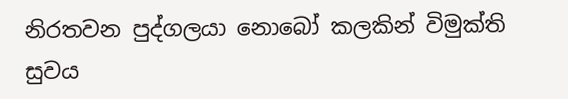නිරතවන පුද්ගලයා නොබෝ කලකින් විමුක්ති සුවය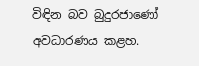විඳින බව බුදුරජාණෝ අවධාරණය කළහ.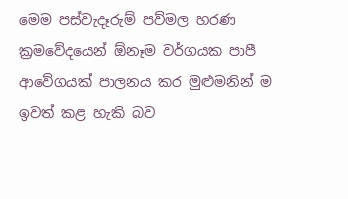මෙම පස්වැදෑරුම් පව්මල හරණ ක්‍රමවේදයෙන් ඕනෑම වර්ගයක පාපී ආවේගයක් පාලනය කර මුළුමනින් ම ඉවත් කළ හැකි බව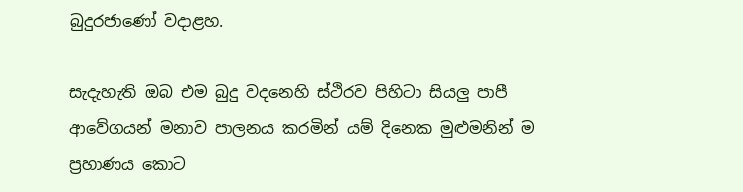බුදුරජාණෝ වදාළහ.

සැදැහැති ඔබ එම බුදු වදනෙහි ස්ථිරව පිහිටා සියලු පාපී ආවේගයන් මනාව පාලනය කරමින් යම් දිනෙක මුළුමනින් ම ප්‍රහාණය කොට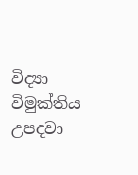විද්‍යා විමුක්තිය උපදවා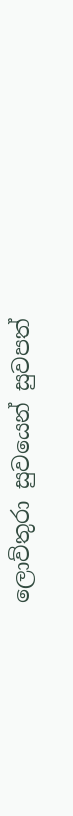ලොව්තුරා සුවයෙන් සුවපත්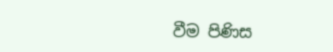වීම පිණිස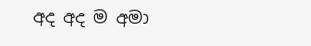අද අද ම අමා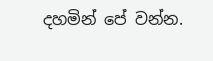දහමින් පේ වන්න.